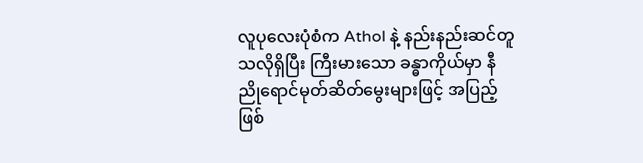လူပုလေးပုံစံက Athol နဲ့ နည်းနည်းဆင်တူသလိုရှိပြီး ကြီးမားသော ခန္ဓာကိုယ်မှာ နီညိုရောင်မုတ်ဆိတ်မွေးများဖြင့် အပြည့်ဖြစ်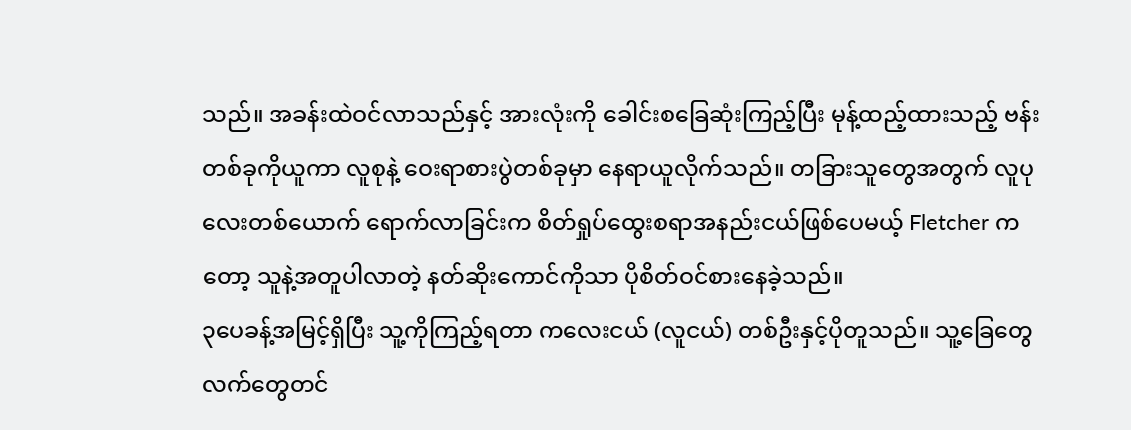သည်။ အခန်းထဲဝင်လာသည်နှင့် အားလုံးကို ခေါင်းစခြေဆုံးကြည့်ပြီး မုန့်ထည့်ထားသည့် ဗန်းတစ်ခုကိုယူကာ လူစုနဲ့ ဝေးရာစားပွဲတစ်ခုမှာ နေရာယူလိုက်သည်။ တခြားသူတွေအတွက် လူပုလေးတစ်ယောက် ရောက်လာခြင်းက စိတ်ရှုပ်ထွေးစရာအနည်းငယ်ဖြစ်ပေမယ့် Fletcher ကတော့ သူနဲ့အတူပါလာတဲ့ နတ်ဆိုးကောင်ကိုသာ ပိုစိတ်ဝင်စားနေခဲ့သည်။
၃ပေခန့်အမြင့်ရှိပြီး သူ့ကိုကြည့်ရတာ ကလေးငယ် (လူငယ်) တစ်ဦးနှင့်ပိုတူသည်။ သူ့ခြေတွေလက်တွေတင်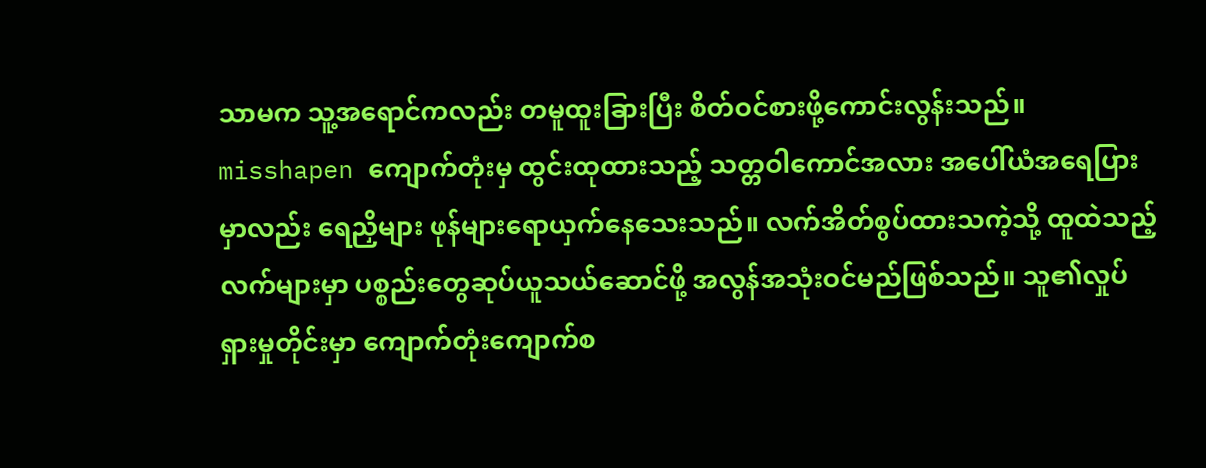သာမက သူ့အရောင်ကလည်း တမူထူးခြားပြီး စိတ်ဝင်စားဖို့ကောင်းလွန်းသည်။ misshapen ကျောက်တုံးမှ ထွင်းထုထားသည့် သတ္တဝါကောင်အလား အပေါ်ယံအရေပြားမှာလည်း ရေညှိများ ဖုန်များရောယှက်နေသေးသည်။ လက်အိတ်စွပ်ထားသကဲ့သို့ ထူထဲသည့် လက်များမှာ ပစ္စည်းတွေဆုပ်ယူသယ်ဆောင်ဖို့ အလွန်အသုံးဝင်မည်ဖြစ်သည်။ သူ၏လှုပ်ရှားမှုတိုင်းမှာ ကျောက်တုံးကျောက်စ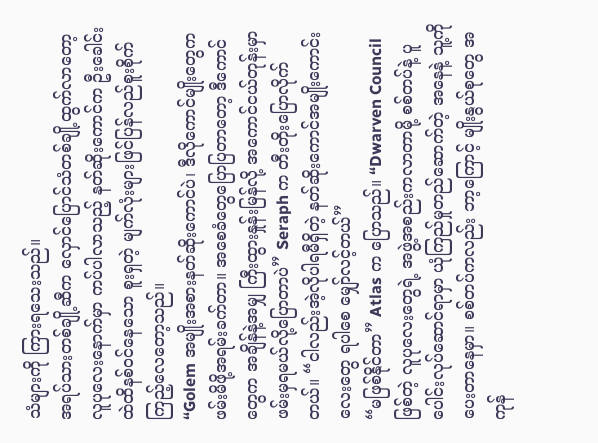သံများကို ကြားရသေးသည်။
အရပ်သားတစ်ချို့ဆီက လှောင်ပြောင်သံတစ်ချို့ထွက်လာတော့ လူပုလေးနောက်မှာ ကပ်ပါလာသည့် နတ်ဆိုးကောင်က ဦးခေါင်းထဲထိနစ်ဝင်နေသော စူးရှတဲ့ မျက်လုံးများဖြင်ပြန်လည်စူးစိုက်ကြည့်လေတော့သည်။
“Golem အမျိုးအစားနတ်ဆိုးကောင်ပဲ၊ ဒီလိုကောင်မျိုးတွေက ဖမ်းမိဖို့အရမ်းခက်တာ။ အစေခံတွေပြောပြတာတော့ ဒီကောင်တွေက အချိန်နဲ့အမျှ ကြီးထွားနှုန်းမြန်လို့ အကောင်ငယ်တုန်းမှာ ဖမ်းမှရမယ်လို့ပြောတာပဲ” Seraph က တီးတိုးပြောလိုက်တယ်။ “ငါလည်းအဲ့လိုပါရမီရှိတဲ့ နတ်ဆိုးကောင်အမျိုးကောင်းလေးတွေ ရပါစေ မျှော်လင့်တယ်”
“မဖြစ်နိုင်တာ” Atlas က ပြောသည်။ “Dwarven Council ဖြစ်တဲ့ လူပုလေးတွေရဲ့ အဖွဲ့အစည်းကလာတာမို့ စစ်တပ်နဲ့ ပူပေါင်းလုပ်ဆောင်ရာမှာ ယုံကြည်မှုတည်ဆောက်တဲ့ အနေနဲ့ သူ့ကိုပေးတာနေမှာ။ စစ်တပ်ကလည်း ဘာ့ကြောင့် မျိုးနွယ်စုတွေ အကုန်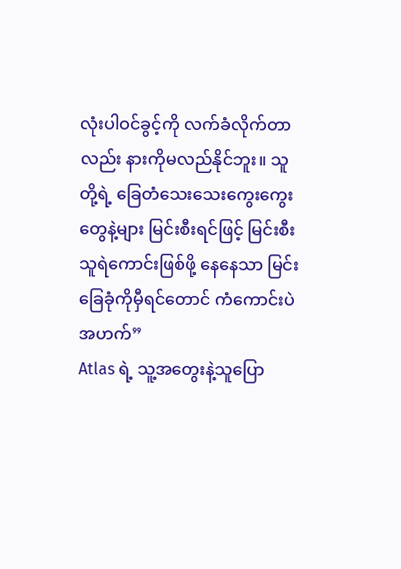လုံးပါဝင်ခွင့်ကို လက်ခံလိုက်တာလည်း နားကိုမလည်နိုင်ဘူး။ သူတို့ရဲ့ ခြေတံသေးသေးကွေးကွေးတွေနဲ့များ မြင်းစီးရင်ဖြင့် မြင်းစီးသူရဲကောင်းဖြစ်ဖို့ နေနေသာ မြင်းခြေခုံကိုမှီရင်တောင် ကံကောင်းပဲ အဟက်”
Atlas ရဲ့ သူ့အတွေးနဲ့သူပြော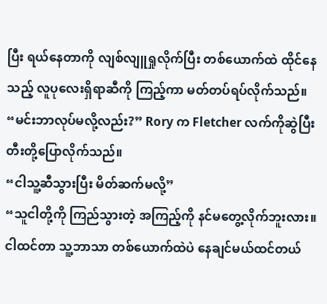ပြီး ရယ်နေတာကို လျစ်လျူရှုလိုက်ပြီး တစ်ယောက်ထဲ ထိုင်နေသည့် လူပုလေးရှိရာဆီကို ကြည့်ကာ မတ်တပ်ရပ်လိုက်သည်။
“မင်းဘာလုပ်မလို့လည်း?” Rory က Fletcher လက်ကိုဆွဲပြီး တီးတို့ပြောလိုက်သည်။
“ငါသူ့ဆီသွားပြီး မိတ်ဆက်မလို့”
“သူငါတို့ကို ကြည်သွားတဲ့ အကြည့်ကို နင်မတွေ့လိုက်ဘူးလား။ ငါထင်တာ သူ့ဘာသာ တစ်ယောက်ထဲပဲ နေချင်မယ်ထင်တယ်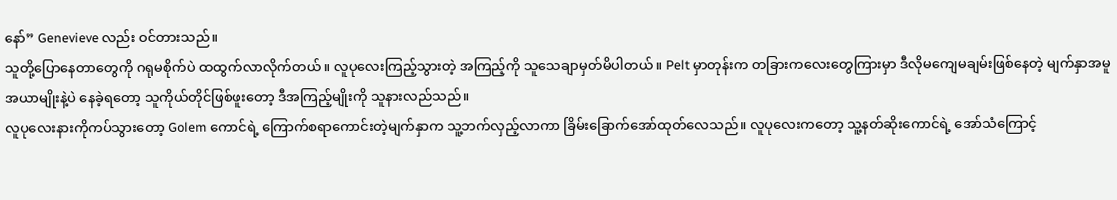နော်” Genevieve လည်း ဝင်တားသည်။
သူတို့ပြောနေတာတွေကို ဂရုမစိုက်ပဲ ထထွက်လာလိုက်တယ်။ လူပုလေးကြည့်သွားတဲ့ အကြည့်ကို သူသေချာမှတ်မိပါတယ်။ Pelt မှာတုန်းက တခြားကလေးတွေကြားမှာ ဒီလိုမကျေမချမ်းဖြစ်နေတဲ့ မျက်နှာအမူအယာမျိုးနဲ့ပဲ နေခဲ့ရတော့ သူကိုယ်တိုင်ဖြစ်ဖူးတော့ ဒီအကြည့်မျိုးကို သူနားလည်သည်။
လူပုလေးနားကိုကပ်သွားတော့ Golem ကောင်ရဲ့ ကြောက်စရာကောင်းတဲ့မျက်နှာက သူ့ဘက်လှည့်လာကာ ခြိမ်းခြောက်အော်ထုတ်လေသည်။ လူပုလေးကတော့ သူ့နတ်ဆိုးကောင်ရဲ့ အော်သံကြောင့်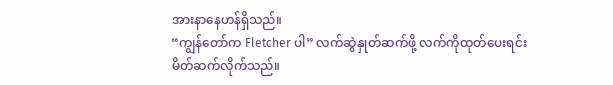အားနာနေဟန်ရှိသည်။
“ကျွန်တော်က Fletcher ပါ” လက်ဆွဲနှုတ်ဆက်ဖို့ လက်ကိုထုတ်ပေးရင်း မိတ်ဆက်လိုက်သည်။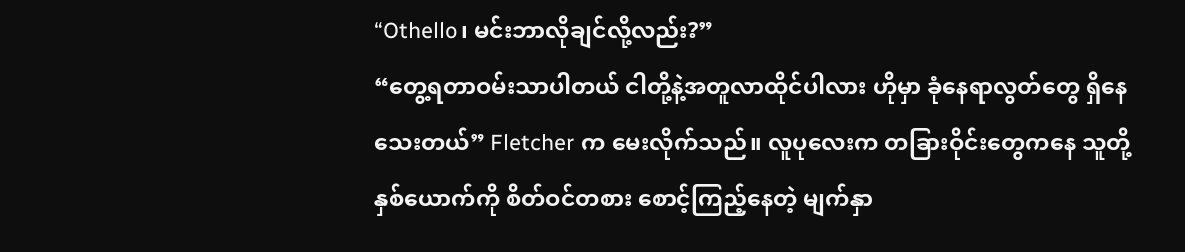“Othello၊ မင်းဘာလိုချင်လို့လည်း?”
“တွေ့ရတာဝမ်းသာပါတယ် ငါတို့နဲ့အတူလာထိုင်ပါလား ဟိုမှာ ခုံနေရာလွတ်တွေ ရှိနေသေးတယ်” Fletcher က မေးလိုက်သည်။ လူပုလေးက တခြားဝိုင်းတွေကနေ သူတို့နှစ်ယောက်ကို စိတ်ဝင်တစား စောင့်ကြည့်နေတဲ့ မျက်နှာ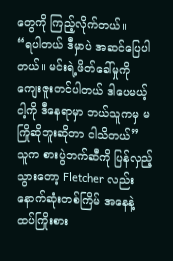တွေကို ကြည့်လိုက်တယ်။
“ရပါတယ် ဒီမှာပဲ အဆင်ပြေပါတယ်။ မင်းရဲ့ဖိတ်ခေါ်မှုကို ကျေးဇူးတင်ပါတယ် ဒါပေမယ့် ငါ့ကို ဒီနေရာမှာ ဘယ်သူကမှ မကြိုဆိုဘူးဆိုတာ ငါသိတယ်” သူက စားပွဲဘက်ဆီကို ပြန်လှည့်သွားတော့ Fletcher လည်း နောက်ဆုံးတစ်ကြိမ် အနေနဲ့ ထပ်ကြိုးစား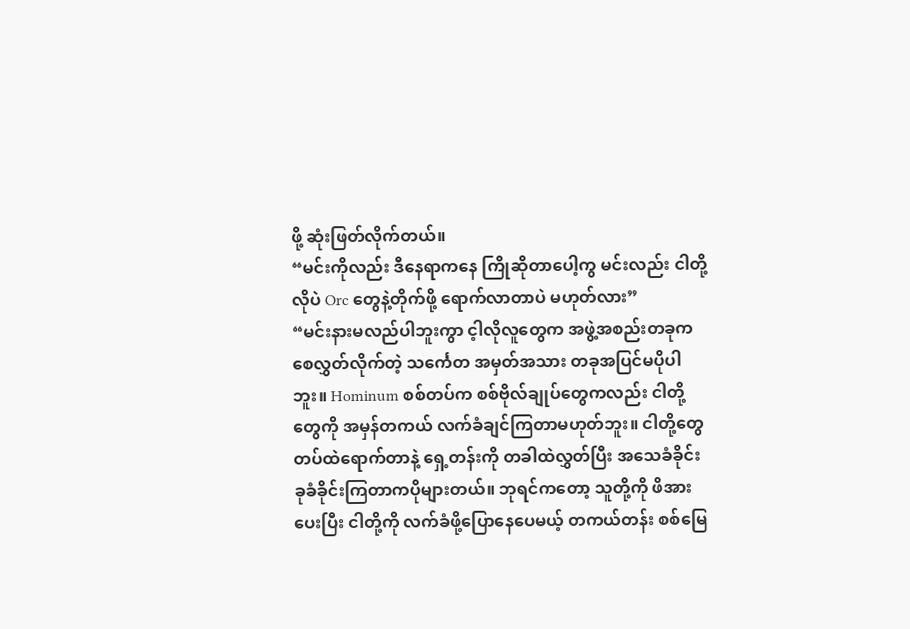ဖို့ ဆုံးဖြတ်လိုက်တယ်။
“မင်းကိုလည်း ဒီနေရာကနေ ကြိုဆိုတာပေါ့ကွ မင်းလည်း ငါတို့လိုပဲ Orc တွေနဲ့တိုက်ဖို့ ရောက်လာတာပဲ မဟုတ်လား”
“မင်းနားမလည်ပါဘူးကွာ င့ါလိုလူတွေက အဖွဲ့အစည်းတခုက စေလွှတ်လိုက်တဲ့ သင်္ကေတ အမှတ်အသား တခုအပြင်မပိုပါဘူး။ Hominum စစ်တပ်က စစ်ဗိုလ်ချုပ်တွေကလည်း ငါတို့တွေကို အမှန်တကယ် လက်ခံချင်ကြတာမဟုတ်ဘူး။ ငါတို့တွေ တပ်ထဲရောက်တာနဲ့ ရှေ့တန်းကို တခါထဲလွှတ်ပြီး အသေခံခိုင်း ခုခံခိုင်းကြတာကပိုများတယ်။ ဘုရင်ကတော့ သူတို့ကို ဖိအားပေးပြီး ငါတို့ကို လက်ခံဖို့ပြောနေပေမယ့် တကယ်တန်း စစ်မြေ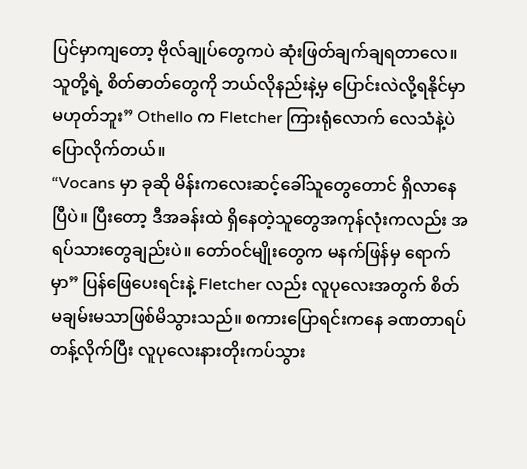ပြင်မှာကျတော့ ဗိုလ်ချုပ်တွေကပဲ ဆုံးဖြတ်ချက်ချရတာလေ။ သူတို့ရဲ့ စိတ်ဓာတ်တွေကို ဘယ်လိုနည်းနဲ့မှ ပြောင်းလဲလို့ရနိုင်မှာ မဟုတ်ဘူး” Othello က Fletcher ကြားရုံလောက် လေသံနဲ့ပဲ ပြောလိုက်တယ်။
“Vocans မှာ ခုဆို မိန်းကလေးဆင့်ခေါ်သူတွေတောင် ရှိလာနေပြီပဲ။ ပြီးတော့ ဒီအခန်းထဲ ရှိနေတဲ့သူတွေအကုန်လုံးကလည်း အရပ်သားတွေချည်းပဲ။ တော်ဝင်မျိုးတွေက မနက်ဖြန်မှ ရောက်မှာ” ပြန်ဖြေပေးရင်းနဲ့ Fletcher လည်း လူပုလေးအတွက် စိတ်မချမ်းမသာဖြစ်မိသွားသည်။ စကားပြောရင်းကနေ ခဏတာရပ်တန့်လိုက်ပြီး လူပုလေးနားတိုးကပ်သွား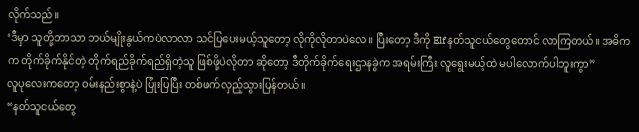လိုက်သည်။
‘ဒီမှာ သူတို့ဘာသာ ဘယ်မျိုးနွယ်ကပဲလာလာ သင်ပြပေးမယ့်သူတော့ လိုကိုလိုတာပဲလေ။ ပြီးတော့ ဒီကို Elf နတ်သူငယ်တွေတောင် လာကြတယ်။ အဓိကက တိုက်ခိုက်နိုင်တဲ့ တိုက်ရည်ခိုက်ရည်ရှိတဲ့သူ ဖြစ်ဖို့ပဲလိုတာ ဆိုတော့ ဒီတိုက်ခိုက်ရေးဌာနခွဲက အရမ်းကြီး လူရွေးမယ့်ထဲ မပါလောက်ပါဘူးကွာ”
လူပုလေးကတော့ ဝမ်းနည်းစွာနဲ့ပဲ ပြုံးပြပြီး တစ်ဖက်လှည့်သွားပြန်တယ်။
“နတ်သူငယ်တွေ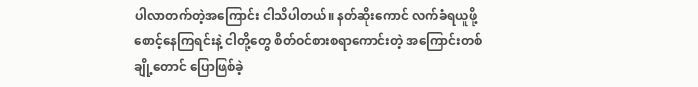ပါလာတက်တဲ့အကြောင်း ငါသိပါတယ်။ နတ်ဆိုးကောင် လက်ခံရယူဖို့ စောင့်နေကြရင်းနဲ့ ငါတို့တွေ စိတ်ဝင်စားစရာကောင်းတဲ့ အကြောင်းတစ်ချို့တောင် ပြောဖြစ်ခဲ့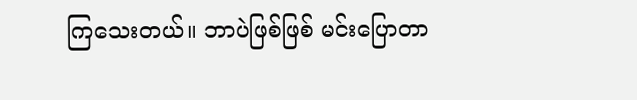ကြသေးတယ်။ ဘာပဲဖြစ်ဖြစ် မင်းပြောတာ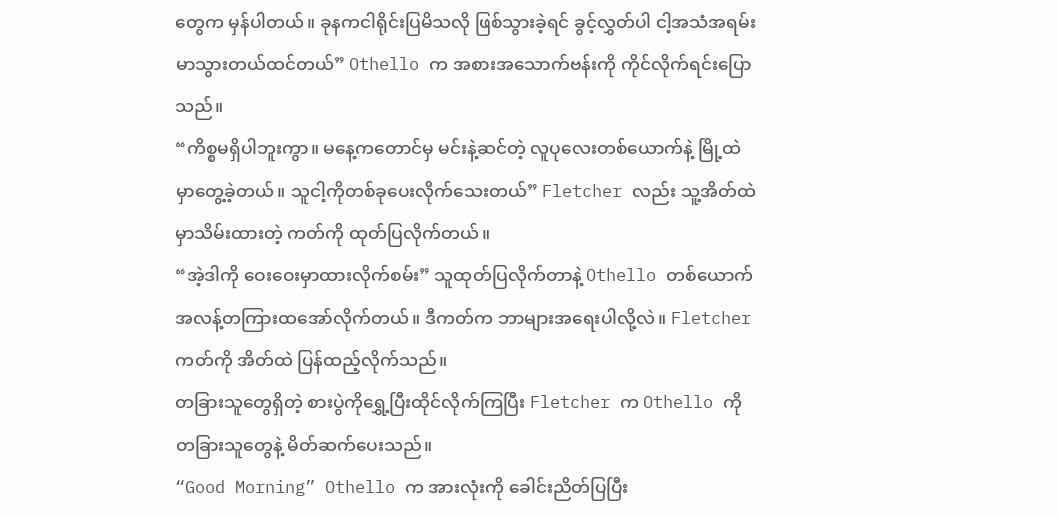တွေက မှန်ပါတယ်။ ခုနကငါရိုင်းပြမိသလို ဖြစ်သွားခဲ့ရင် ခွင့်လွှတ်ပါ ငါ့အသံအရမ်းမာသွားတယ်ထင်တယ်” Othello က အစားအသောက်ဗန်းကို ကိုင်လိုက်ရင်းပြောသည်။
“ကိစ္စမရှိပါဘူးကွာ။ မနေ့ကတောင်မှ မင်းနဲ့ဆင်တဲ့ လူပုလေးတစ်ယောက်နဲ့ မြို့ထဲမှာတွေ့ခဲ့တယ်။ သူငါ့ကိုတစ်ခုပေးလိုက်သေးတယ်” Fletcher လည်း သူ့အိတ်ထဲမှာသိမ်းထားတဲ့ ကတ်ကို ထုတ်ပြလိုက်တယ်။
“အဲ့ဒါကို ဝေးဝေးမှာထားလိုက်စမ်း” သူထုတ်ပြလိုက်တာနဲ့ Othello တစ်ယောက်အလန့်တကြားထအော်လိုက်တယ်။ ဒီကတ်က ဘာများအရေးပါလို့လဲ။ Fletcher ကတ်ကို အိတ်ထဲ ပြန်ထည့်လိုက်သည်။
တခြားသူတွေရှိတဲ့ စားပွဲကိုရွှေ့ပြီးထိုင်လိုက်ကြပြီး Fletcher က Othello ကို တခြားသူတွေနဲ့ မိတ်ဆက်ပေးသည်။
“Good Morning” Othello က အားလုံးကို ခေါင်းညိတ်ပြပြီး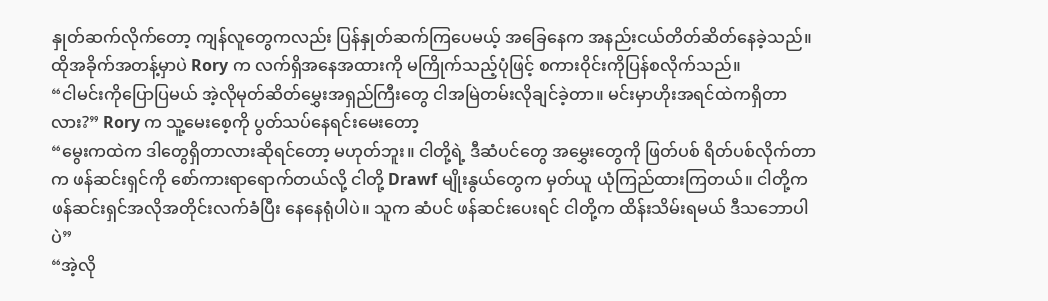နှုတ်ဆက်လိုက်တော့ ကျန်လူတွေကလည်း ပြန်နှုတ်ဆက်ကြပေမယ့် အခြေနေက အနည်းငယ်တိတ်ဆိတ်နေခဲ့သည်။ ထိုအခိုက်အတန့်မှာပဲ Rory က လက်ရှိအနေအထားကို မကြိုက်သည့်ပုံဖြင့် စကားဝိုင်းကိုပြန်စလိုက်သည်။
“ငါမင်းကိုပြောပြမယ် အဲ့လိုမုတ်ဆိတ်မွှေးအရှည်ကြီးတွေ ငါအမြဲတမ်းလိုချင်ခဲ့တာ။ မင်းမှာဟိုးအရင်ထဲကရှိတာလား?” Rory က သူ့မေးစေ့ကို ပွတ်သပ်နေရင်းမေးတော့
“မွေးကထဲက ဒါတွေရှိတာလားဆိုရင်တော့ မဟုတ်ဘူး။ ငါတို့ရဲ့ ဒီဆံပင်တွေ အမွှေးတွေကို ဖြတ်ပစ် ရိတ်ပစ်လိုက်တာက ဖန်ဆင်းရှင်ကို စော်ကားရာရောက်တယ်လို့ ငါတို့ Drawf မျိုးနွယ်တွေက မှတ်ယူ ယုံကြည်ထားကြတယ်။ ငါတို့က ဖန်ဆင်းရှင်အလိုအတိုင်းလက်ခံပြီး နေနေရုံပါပဲ။ သူက ဆံပင် ဖန်ဆင်းပေးရင် ငါတို့က ထိန်းသိမ်းရမယ် ဒီသဘောပါပဲ”
“အဲ့လို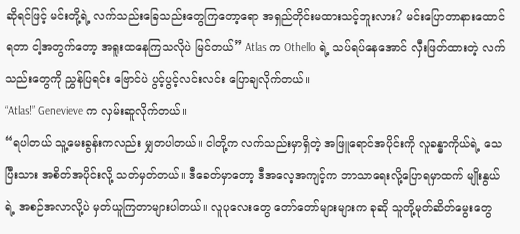ဆိုရင်ဖြင့် မင်းတို့ရဲ့ လက်သည်းခြေသည်းတွေကြတော့ရော အရှည်တိုင်းမထားသင့်ဘူးလား? မင်းပြောတာနားထောင်ရတာ ငါ့အတွက်တော့ အရူးထနေကြသလိုပဲ မြင်တယ်” Atlas က Othello ရဲ့ သပ်ရပ်နေအောင် လှီးဖြတ်ထားတဲ့ လက်သည်းတွေကို ညွှန်ပြရင်း ဗြောင်ပဲ ပွင့်ပွင့်လင်းလင်း ပြောချလိုက်တယ်။
“Atlas!” Genevieve က လှမ်းဆူလိုက်တယ်။
“ရပါတယ် သူ့မေးခွန်းကလည်း မျှတပါတယ်။ ငါတို့က လက်သည်းမှာရှိတဲ့ အဖြူရောင်အပိုင်းကို လူခန္ဓာကိုယ်ရဲ့ သေပြီးသား အစိတ်အပိုင်းလို့ သတ်မှတ်တယ်။ ဒီခေတ်မှာတော့ ဒီအလေ့အကျင့်က ဘာသာရေးလို့ပြောရမှာထက် မျိုးနွယ်ရဲ့ အစဉ်အလာလို့ပဲ မှတ်ယူကြတာများပါတယ်။ လူပုလေးတွေ တော်တော်များများက ခုဆို သူတို့မုတ်ဆိတ်မွေးတွေ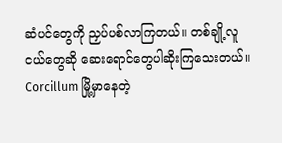ဆံပင်တွေကို ညှပ်ပစ်လာကြတယ်။ တစ်ချို့လူငယ်တွေဆို ဆေးရောင်တွေပါဆိုးကြသေးတယ်။ Corcillum မြို့မှာနေတဲ့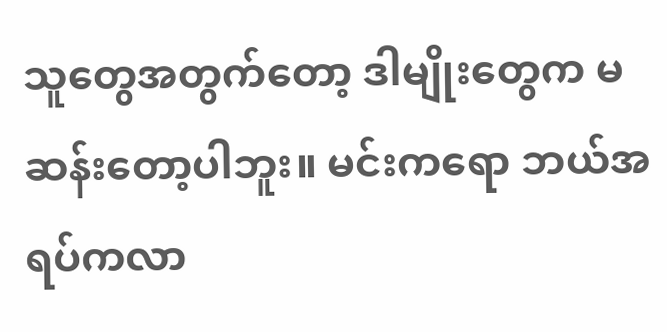သူတွေအတွက်တော့ ဒါမျိုးတွေက မဆန်းတော့ပါဘူး။ မင်းကရော ဘယ်အရပ်ကလာ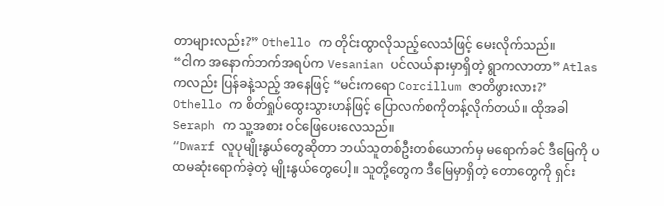တာများလည်း?” Othello က တိုင်းထွာလိုသည့်လေသံဖြင့် မေးလိုက်သည်။
“ငါက အနောက်ဘက်အရပ်က Vesanian ပင်လယ်နားမှာရှိတဲ့ ရွာကလာတာ” Atlas ကလည်း ပြန်ခနဲ့သည့် အနေဖြင့် “မင်းကရော Corcillum ဇာတိဖွားလား?’
Othello က စိတ်ရှုပ်ထွေးသွားဟန်ဖြင့် ပြောလက်စကိုတန့်လိုက်တယ်။ ထိုအခါ Seraph က သူ့အစား ဝင်ဖြေပေးလေသည်။
“Dwarf လူပုမျိုးနွယ်တွေဆိုတာ ဘယ်သူတစ်ဦးတစ်ယောက်မှ မရောက်ခင် ဒီမြေကို ပထမဆုံးရောက်ခဲ့တဲ့ မျိုးနွယ်တွေပေါ့။ သူတို့တွေက ဒီမြေမှာရှိတဲ့ တောတွေကို ရှင်း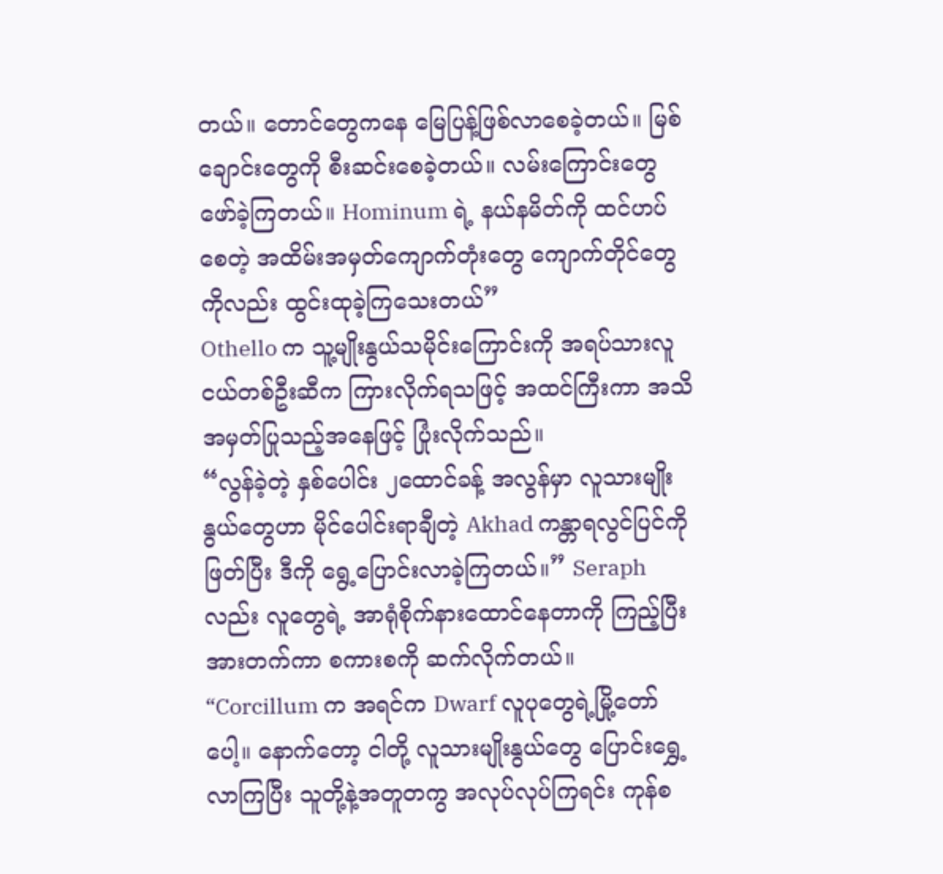တယ်။ တောင်တွေကနေ မြေပြန့်ဖြစ်လာစေခဲ့တယ်။ မြစ်ချောင်းတွေကို စီးဆင်းစေခဲ့တယ်။ လမ်းကြောင်းတွေ ဖော်ခဲ့ကြတယ်။ Hominum ရဲ့ နယ်နမိတ်ကို ထင်ဟပ်စေတဲ့ အထိမ်းအမှတ်ကျောက်တုံးတွေ ကျောက်တိုင်တွေကိုလည်း ထွင်းထုခဲ့ကြသေးတယ်”
Othello က သူ့မျိုးနွယ်သမိုင်းကြောင်းကို အရပ်သားလူငယ်တစ်ဦးဆီက ကြားလိုက်ရသဖြင့် အထင်ကြီးကာ အသိအမှတ်ပြုသည့်အနေဖြင့် ပြုံးလိုက်သည်။
“လွန်ခဲ့တဲ့ နှစ်ပေါင်း ၂ထောင်ခန့် အလွန်မှာ လူသားမျိုးနွယ်တွေဟာ မိုင်ပေါင်းရာချီတဲ့ Akhad ကန္တာရလွင်ပြင်ကို ဖြတ်ပြီး ဒီကို ရွေ့ပြောင်းလာခဲ့ကြတယ်။” Seraph လည်း လူတွေရဲ့ အာရုံစိုက်နားထောင်နေတာကို ကြည့်ပြီး အားတက်ကာ စကားစကို ဆက်လိုက်တယ်။
“Corcillum က အရင်က Dwarf လူပုတွေရဲ့မြို့တော်ပေါ့။ နောက်တော့ ငါတို့ လူသားမျိုးနွယ်တွေ ပြောင်းရွှေ့လာကြပြီး သူတို့နဲ့အတူတကွ အလုပ်လုပ်ကြရင်း ကုန်စ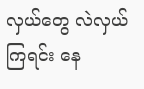လှယ်တွေ လဲလှယ်ကြရင်း နေ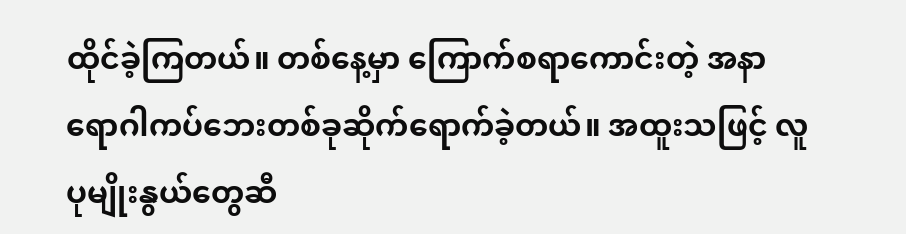ထိုင်ခဲ့ကြတယ်။ တစ်နေ့မှာ ကြောက်စရာကောင်းတဲ့ အနာရောဂါကပ်ဘေးတစ်ခုဆိုက်ရောက်ခဲ့တယ်။ အထူးသဖြင့် လူပုမျိုးနွယ်တွေဆီ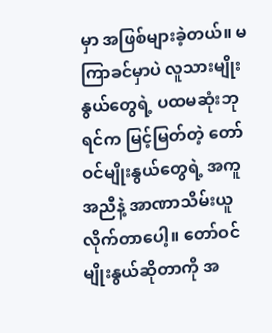မှာ အဖြစ်များခဲ့တယ်။ မကြာခင်မှာပဲ လူသားမျိုးနွယ်တွေရဲ့ ပထမဆုံးဘုရင်က မြင့်မြတ်တဲ့ တော်ဝင်မျိုးနွယ်တွေရဲ့ အကူအညီနဲ့ အာဏာသိမ်းယူလိုက်တာပေါ့။ တော်ဝင်မျိုးနွယ်ဆိုတာကို အ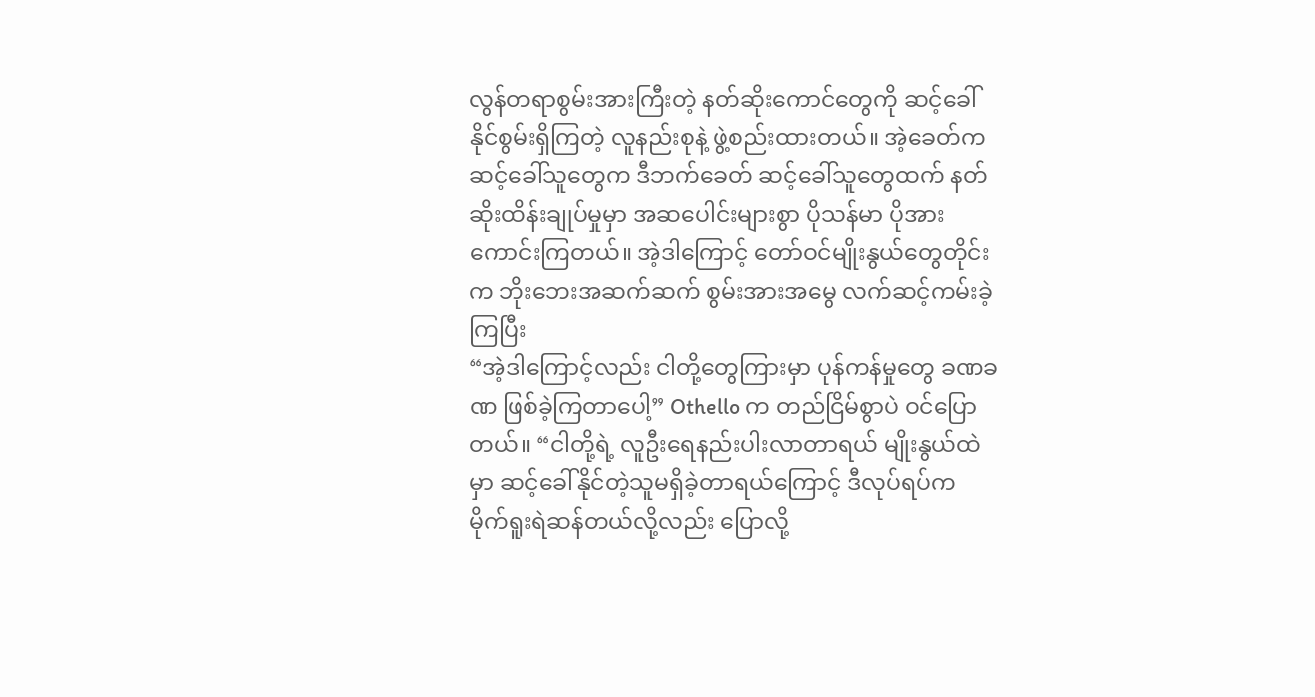လွန်တရာစွမ်းအားကြီးတဲ့ နတ်ဆိုးကောင်တွေကို ဆင့်ခေါ်နိုင်စွမ်းရှိကြတဲ့ လူနည်းစုနဲ့ ဖွဲ့စည်းထားတယ်။ အဲ့ခေတ်က ဆင့်ခေါ်သူတွေက ဒီဘက်ခေတ် ဆင့်ခေါ်သူတွေထက် နတ်ဆိုးထိန်းချုပ်မှုမှာ အဆပေါင်းများစွာ ပိုသန်မာ ပိုအားကောင်းကြတယ်။ အဲ့ဒါကြောင့် တော်ဝင်မျိုးနွယ်တွေတိုင်းက ဘိုးဘေးအဆက်ဆက် စွမ်းအားအမွေ လက်ဆင့်ကမ်းခဲ့ကြပြီး
“အဲ့ဒါကြောင့်လည်း ငါတို့တွေကြားမှာ ပုန်ကန်မှုတွေ ခဏခဏ ဖြစ်ခဲ့ကြတာပေါ့” Othello က တည်ငြိမ်စွာပဲ ဝင်ပြောတယ်။ “ငါတို့ရဲ့ လူဦးရေနည်းပါးလာတာရယ် မျိုးနွယ်ထဲမှာ ဆင့်ခေါ်နိုင်တဲ့သူမရှိခဲ့တာရယ်ကြောင့် ဒီလုပ်ရပ်က မိုက်ရူးရဲဆန်တယ်လို့လည်း ပြောလို့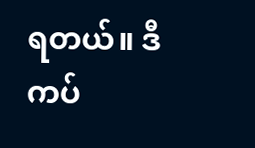ရတယ်။ ဒီကပ်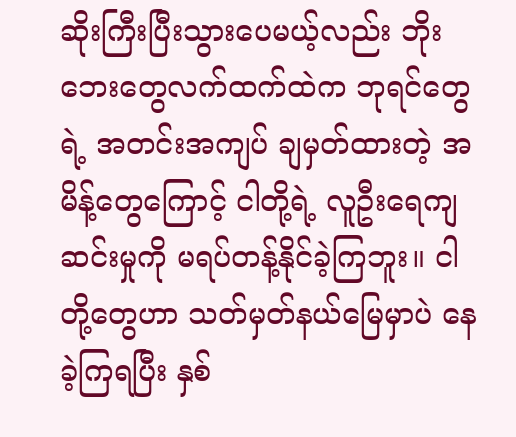ဆိုးကြီးပြီးသွားပေမယ့်လည်း ဘိုးဘေးတွေလက်ထက်ထဲက ဘုရင်တွေရဲ့ အတင်းအကျပ် ချမှတ်ထားတဲ့ အမိန့်တွေကြောင့် ငါတို့ရဲ့ လူဦးရေကျဆင်းမှုကို မရပ်တန့်နိုင်ခဲ့ကြဘူး။ ငါတို့တွေဟာ သတ်မှတ်နယ်မြေမှာပဲ နေခဲ့ကြရပြီး နှစ်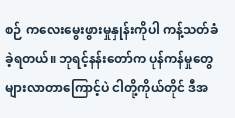စဉ် ကလေးမွေးဖွားမှုနှုန်းကိုပါ ကန့်သတ်ခံခဲ့ရတယ်။ ဘုရင့်နန်းတော်က ပုန်ကန်မှုတွေ များလာတာကြောင့်ပဲ ငါတို့ကိုယ်တိုင် ဒီအ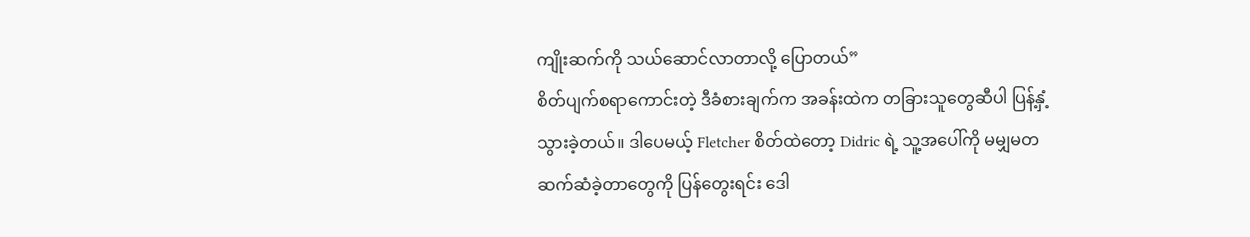ကျိုးဆက်ကို သယ်ဆောင်လာတာလို့ ပြောတယ်”
စိတ်ပျက်စရာကောင်းတဲ့ ဒီခံစားချက်က အခန်းထဲက တခြားသူတွေဆီပါ ပြန့်နှံ့သွားခဲ့တယ်။ ဒါပေမယ့် Fletcher စိတ်ထဲတော့ Didric ရဲ့ သူ့အပေါ်ကို မမျှမတဆက်ဆံခဲ့တာတွေကို ပြန်တွေးရင်း ဒေါ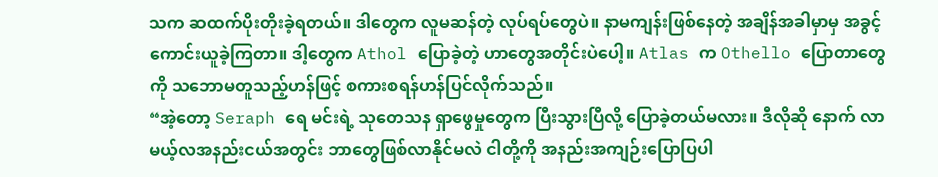သက ဆထက်ပိုးတိုးခဲ့ရတယ်။ ဒါတွေက လူမဆန်တဲ့ လုပ်ရပ်တွေပဲ။ နာမကျန်းဖြစ်နေတဲ့ အချိန်အခါမှာမှ အခွင့်ကောင်းယူခဲ့ကြတာ။ ဒါ့တွေက Athol ပြောခဲ့တဲ့ ဟာတွေအတိုင်းပဲပေါ့။ Atlas က Othello ပြောတာတွေကို သဘောမတူသည့်ဟန်ဖြင့် စကားစရန်ဟန်ပြင်လိုက်သည်။
“အဲ့တော့ Seraph ရေ မင်းရဲ့ သုတေသန ရှာဖွေမှုတွေက ပြီးသွားပြီလို့ ပြောခဲ့တယ်မလား။ ဒီလိုဆို နောက် လာမယ့်လအနည်းငယ်အတွင်း ဘာတွေဖြစ်လာနိုင်မလဲ ငါတို့ကို အနည်းအကျဉ်းပြောပြပါ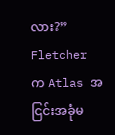လား?” Fletcher က Atlas အငြင်းအခုံမ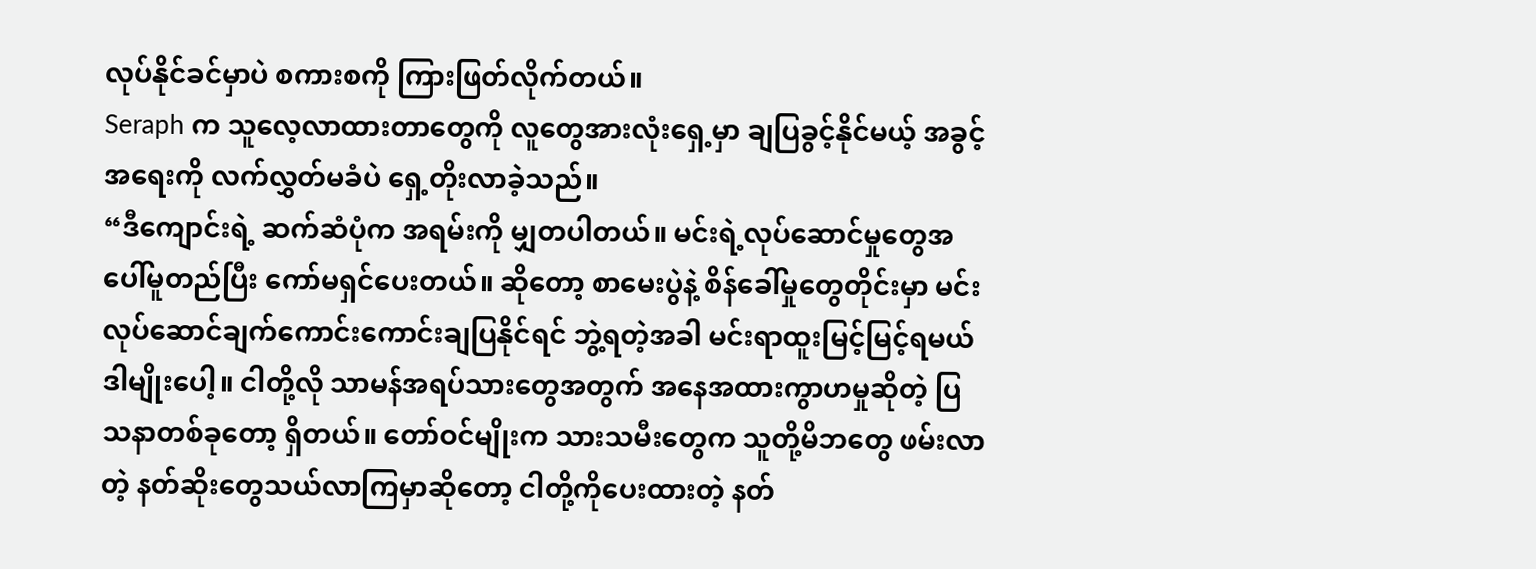လုပ်နိုင်ခင်မှာပဲ စကားစကို ကြားဖြတ်လိုက်တယ်။
Seraph က သူလေ့လာထားတာတွေကို လူတွေအားလုံးရှေ့မှာ ချပြခွင့်နိုင်မယ့် အခွင့်အရေးကို လက်လွှတ်မခံပဲ ရှေ့တိုးလာခဲ့သည်။
“ဒီကျောင်းရဲ့ ဆက်ဆံပုံက အရမ်းကို မျှတပါတယ်။ မင်းရဲ့လုပ်ဆောင်မှုတွေအပေါ်မူတည်ပြီး ကော်မရှင်ပေးတယ်။ ဆိုတော့ စာမေးပွဲနဲ့ စိန်ခေါ်မှုတွေတိုင်းမှာ မင်းလုပ်ဆောင်ချက်ကောင်းကောင်းချပြနိုင်ရင် ဘွဲ့ရတဲ့အခါ မင်းရာထူးမြင့်မြင့်ရမယ် ဒါမျိုးပေါ့။ ငါတို့လို သာမန်အရပ်သားတွေအတွက် အနေအထားကွာဟမှုဆိုတဲ့ ပြသနာတစ်ခုတော့ ရှိတယ်။ တော်ဝင်မျိုးက သားသမီးတွေက သူတို့မိဘတွေ ဖမ်းလာတဲ့ နတ်ဆိုးတွေသယ်လာကြမှာဆိုတော့ ငါတို့ကိုပေးထားတဲ့ နတ်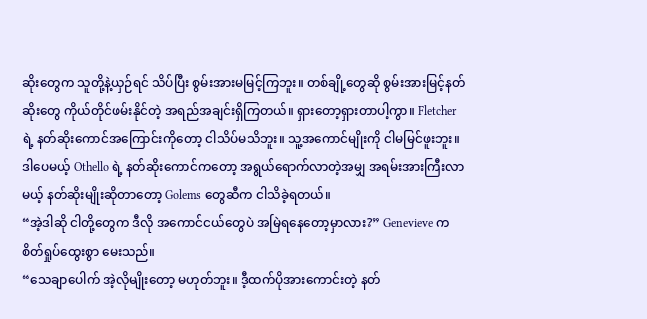ဆိုးတွေက သူတို့နဲ့ယှဉ်ရင် သိပ်ပြီး စွမ်းအားမမြင့်ကြဘူး။ တစ်ချို့တွေဆို စွမ်းအားမြင့်နတ်ဆိုးတွေ ကိုယ်တိုင်ဖမ်းနိုင်တဲ့ အရည်အချင်းရှိကြတယ်။ ရှားတော့ရှားတာပါ့ကွာ။ Fletcher ရဲ့ နတ်ဆိုးကောင်အကြောင်းကိုတော့ ငါသိပ်မသိဘူး။ သူ့အကောင်မျိုးကို ငါမမြင်ဖူးဘူး။ ဒါပေမယ့် Othello ရဲ့ နတ်ဆိုးကောင်ကတော့ အရွယ်ရောက်လာတဲ့အမျှ အရမ်းအားကြီးလာမယ့် နတ်ဆိုးမျိုးဆိုတာတော့ Golems တွေဆီက ငါသိခဲ့ရတယ်။
“အဲ့ဒါဆို ငါတို့တွေက ဒီလို အကောင်ငယ်တွေပဲ အမြဲရနေတော့မှာလား?” Genevieve က စိတ်ရှုပ်ထွေးစွာ မေးသည်။
“သေချာပေါက် အဲ့လိုမျိုးတော့ မဟုတ်ဘူး။ ဒီ့ထက်ပိုအားကောင်းတဲ့ နတ်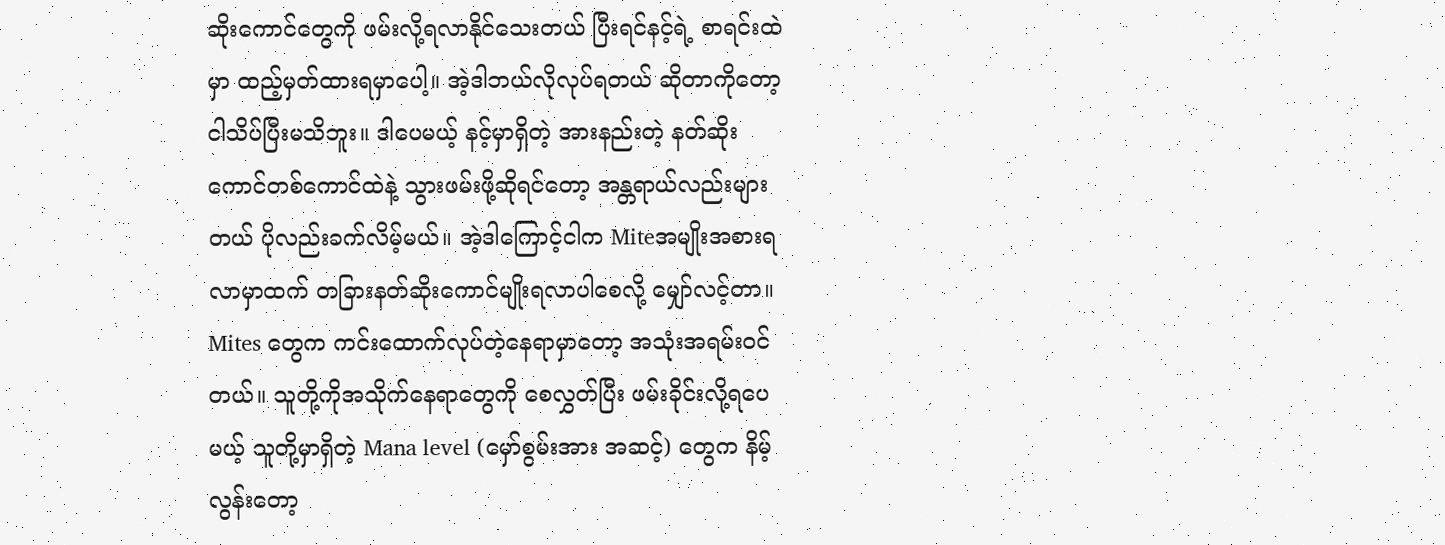ဆိုးကောင်တွေကို ဖမ်းလို့ရလာနိုင်သေးတယ် ပြီးရင်နင့်ရဲ့ စာရင်းထဲမှာ ထည့်မှတ်ထားရမှာပေါ့။ အဲ့ဒါဘယ်လိုလုပ်ရတယ် ဆိုတာကိုတော့ ငါသိပ်ပြီးမသိဘူး။ ဒါပေမယ့် နင့်မှာရှိတဲ့ အားနည်းတဲ့ နတ်ဆိုးကောင်တစ်ကောင်ထဲနဲ့ သွားဖမ်းဖို့ဆိုရင်တော့ အန္တရာယ်လည်းများတယ် ပိုလည်းခက်လိမ့်မယ်။ အဲ့ဒါကြောင့်ငါက Miteအမျိုးအစားရလာမှာထက် တခြားနတ်ဆိုးကောင်မျိုးရလာပါစေလို့ မျှော်လင့်တာ။ Mites တွေက ကင်းထောက်လုပ်တဲ့နေရာမှာတော့ အသုံးအရမ်းဝင်တယ်။ သူတို့ကိုအသိုက်နေရာတွေကို စေလွှတ်ပြီး ဖမ်းခိုင်းလို့ရပေမယ့် သူတို့မှာရှိတဲ့ Mana level (မှော်စွမ်းအား အဆင့်) တွေက နိမ့်လွန်းတော့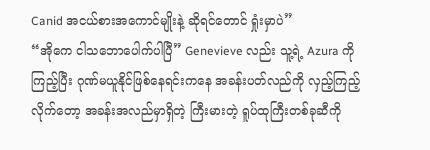Canid အငယ်စားအကောင်မျိုးနဲ့ ဆိုရင်တောင် ရှုံးမှာပဲ”
“အိုကေ ငါသဘောပေါက်ပါပြီ” Genevieve လည်း သူ့ရဲ့ Azura ကိုကြည့်ပြီး ဂုဏ်မယူနိုင်ဖြစ်နေရင်းကနေ အခန်းပတ်လည်ကို လှည့်ကြည့်လိုက်တော့ အခန်းအလည်မှာရှိတဲ့ ကြီးမားတဲ့ ရူပ်ထုကြီးတစ်ခုဆီကို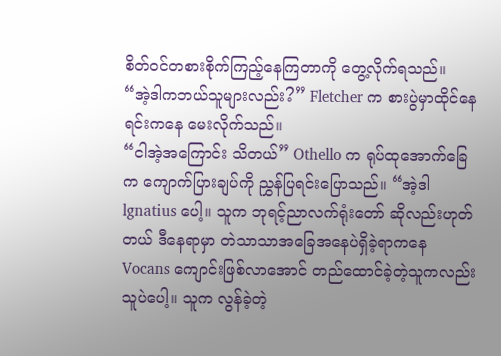စိတ်ဝင်တစားစိုက်ကြည့်နေကြတာကို တွေ့လိုက်ရသည်။
“အဲ့ဒါကဘယ်သူများလည်း?” Fletcher က စားပွဲမှာထိုင်နေရင်းကနေ မေးလိုက်သည်။
“ငါအဲ့အကြောင်း သိတယ်” Othello က ရုပ်ထုအောက်ခြေက ကျောက်ပြားချပ်ကို ညွှန်ပြရင်းပြောသည်။ “အဲ့ဒါ lgnatius ပေါ့။ သူက ဘုရင့်ညာလက်ရုံးတော် ဆိုလည်းဟုတ်တယ် ဒီနေရာမှာ တဲသာသာအခြေအနေပဲရှိခဲ့ရာကနေ Vocans ကျောင်းဖြစ်လာအောင် တည်ထောင်ခဲ့တဲ့သူကလည်း သူပဲပေါ့။ သူက လွန်ခဲ့တဲ့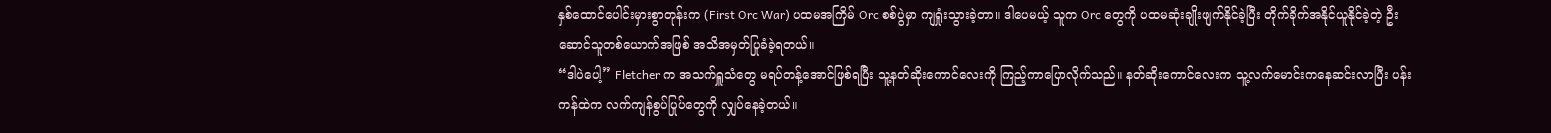နှစ်ထောင်ပေါင်းမှားစွာတုန်းက (First Orc War) ပထမအကြိမ် Orc စစ်ပွဲမှာ ကျရှုံးသွားခဲ့တာ။ ဒါပေမယ့် သူက Orc တွေကို ပထမဆုံးချိုးဖျက်နိုင်ခဲ့ပြီး တိုက်ခိုက်အနိုင်ယူနိုင်ခဲ့တဲ့ ဦးဆောင်သူတစ်ယောက်အဖြစ် အသိအမှတ်ပြုခံခဲ့ရတယ်။
“ဒါပဲပေါ့” Fletcher က အသက်ရှူသံတွေ မရပ်တန့်အောင်ဖြစ်ရပြီး သူ့နတ်ဆိုးကောင်လေးကို ကြည့်ကာပြောလိုက်သည်။ နတ်ဆိုးကောင်လေးက သူ့လက်မောင်းကနေဆင်းလာပြီး ပန်းကန်ထဲက လက်ကျန်စွပ်ပြုပ်တွေကို လျှပ်နေခဲ့တယ်။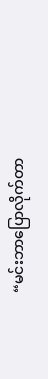“မင်းဘာပြောလိုက်တာ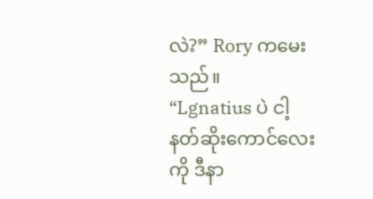လဲ?” Rory ကမေးသည်။
“Lgnatius ပဲ ငါ့နတ်ဆိုးကောင်လေးကို ဒီနာ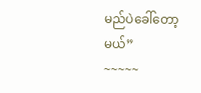မည်ပဲခေါ်တော့မယ်”
~~~~~